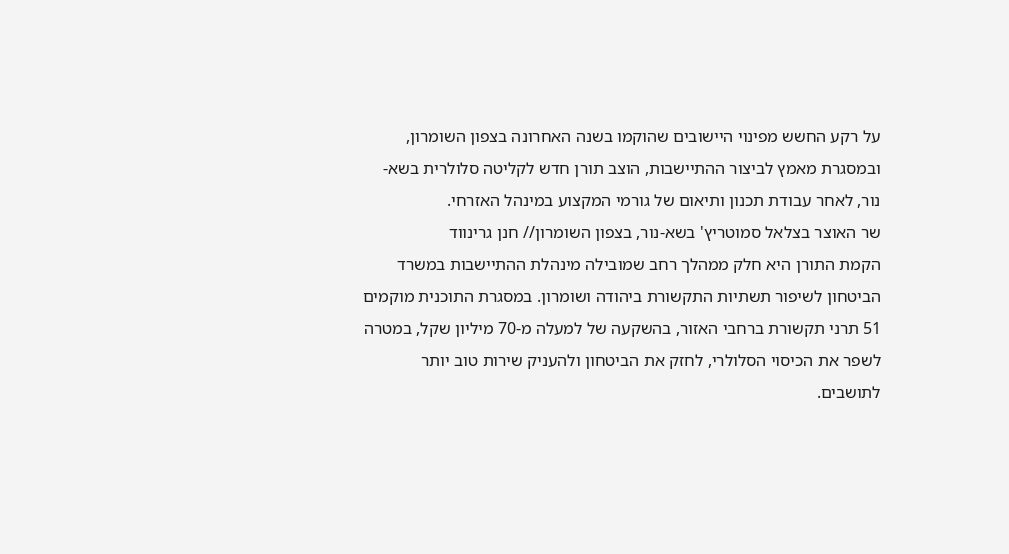על רקע החשש מפינוי היישובים שהוקמו בשנה האחרונה בצפון השומרון, ובמסגרת מאמץ לביצור ההתיישבות, הוצב תורן חדש לקליטה סלולרית בשא-נור, לאחר עבודת תכנון ותיאום של גורמי המקצוע במינהל האזרחי.
שר האוצר בצלאל סמוטריץ' בשא-נור, בצפון השומרון// חנן גרינווד
הקמת התורן היא חלק ממהלך רחב שמובילה מינהלת ההתיישבות במשרד הביטחון לשיפור תשתיות התקשורת ביהודה ושומרון. במסגרת התוכנית מוקמים 51 תרני תקשורת ברחבי האזור, בהשקעה של למעלה מ-70 מיליון שקל, במטרה לשפר את הכיסוי הסלולרי, לחזק את הביטחון ולהעניק שירות טוב יותר לתושבים.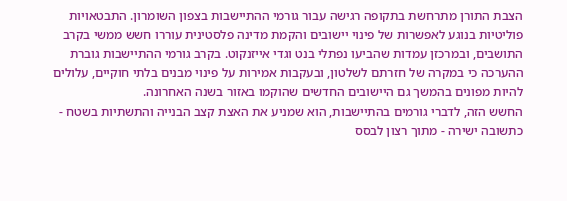הצבת התורן מתרחשת בתקופה רגישה עבור גורמי ההתיישבות בצפון השומרון. התבטאויות פוליטיות בנוגע לאפשרות של פינוי יישובים והקמת מדינה פלסטינית עוררו חשש ממשי בקרב התושבים, ובמרכזן עמדות שהביעו נפתלי בנט וגדי אייזנקוט. בקרב גורמי ההתיישבות גוברת ההערכה כי במקרה של חזרתם לשלטון, ובעקבות אמירות על פינוי מבנים בלתי חוקיים, עלולים להיות מפונים בהמשך גם היישובים החדשים שהוקמו באזור בשנה האחרונה.
החשש הזה, לדברי גורמים בהתיישבות, הוא שמניע את האצת קצב הבנייה והתשתיות בשטח - כתשובה ישירה - מתוך רצון לבסס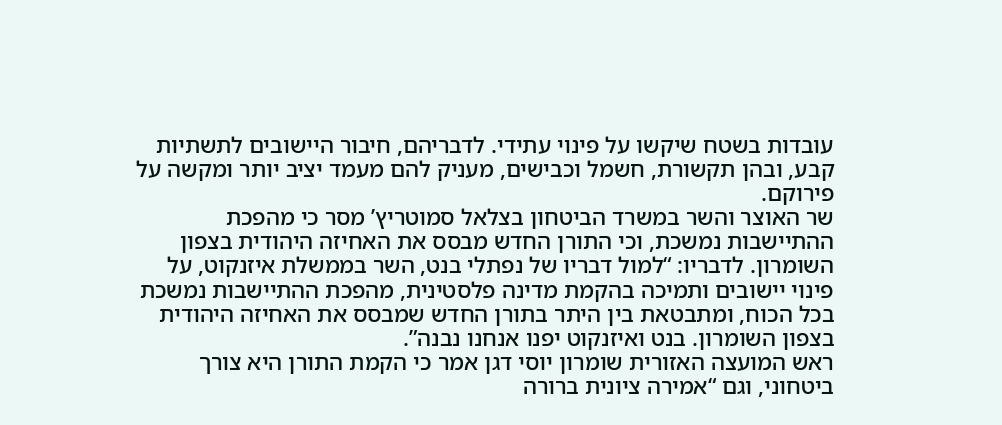עובדות בשטח שיקשו על פינוי עתידי. לדבריהם, חיבור היישובים לתשתיות קבע, ובהן תקשורת, חשמל וכבישים, מעניק להם מעמד יציב יותר ומקשה על פירוקם.
שר האוצר והשר במשרד הביטחון בצלאל סמוטריץ’ מסר כי מהפכת ההתיישבות נמשכת, וכי התורן החדש מבסס את האחיזה היהודית בצפון השומרון. לדבריו: “למול דבריו של נפתלי בנט, השר בממשלת איזנקוט, על פינוי יישובים ותמיכה בהקמת מדינה פלסטינית, מהפכת ההתיישבות נמשכת בכל הכוח, ומתבטאת בין היתר בתורן החדש שמבסס את האחיזה היהודית בצפון השומרון. בנט ואיזנקוט יפנו אנחנו נבנה”.
ראש המועצה האזורית שומרון יוסי דגן אמר כי הקמת התורן היא צורך ביטחוני, וגם “אמירה ציונית ברורה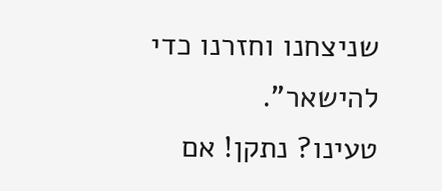שניצחנו וחזרנו כדי להישאר”.
טעינו? נתקן! אם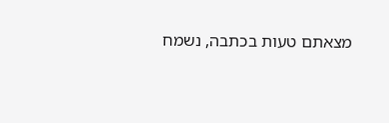מצאתם טעות בכתבה, נשמח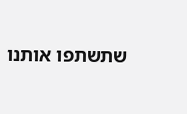שתשתפו אותנו